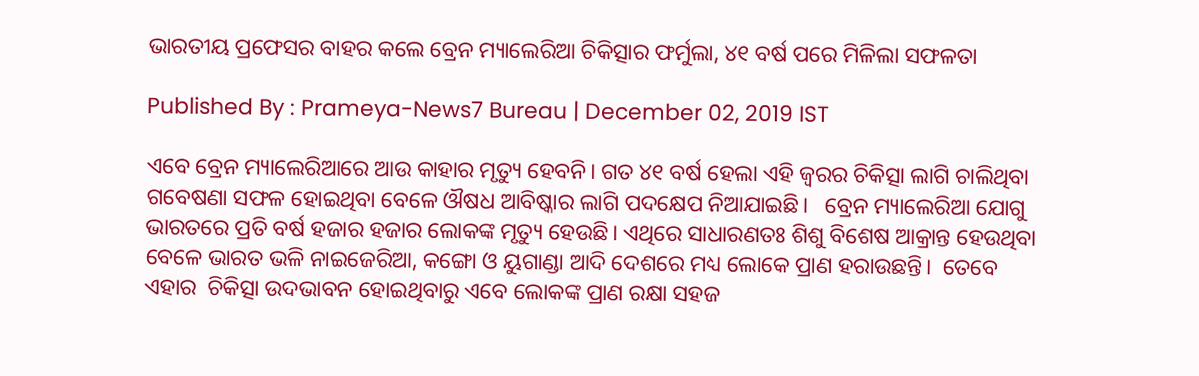ଭାରତୀୟ ପ୍ରଫେସର ବାହର କଲେ ବ୍ରେନ ମ୍ୟାଲେରିଆ ଚିକିତ୍ସାର ଫର୍ମୁଲା, ୪୧ ବର୍ଷ ପରେ ମିଳିଲା ସଫଳତା

Published By : Prameya-News7 Bureau | December 02, 2019 IST

ଏବେ ବ୍ରେନ ମ୍ୟାଲେରିଆରେ ଆଉ କାହାର ମୃତ୍ୟୁ ହେବନି। ଗତ ୪୧ ବର୍ଷ ହେଲା ଏହି ଜ୍ୱରର ଚିକିତ୍ସା ଲାଗି ଚାଲିଥିବା ଗବେଷଣା ସଫଳ ହୋଇଥିବା ବେଳେ ଔଷଧ ଆବିଷ୍କାର ଲାଗି ପଦକ୍ଷେପ ନିଆଯାଇଛି।   ବ୍ରେନ ମ୍ୟାଲେରିଆ ଯୋଗୁ ଭାରତରେ ପ୍ରତି ବର୍ଷ ହଜାର ହଜାର ଲୋକଙ୍କ ମୃତ୍ୟୁ ହେଉଛି। ଏଥିରେ ସାଧାରଣତଃ ଶିଶୁ ବିଶେଷ ଆକ୍ରାନ୍ତ ହେଉଥିବା ବେଳେ ଭାରତ ଭଳି ନାଇଜେରିଆ, କଙ୍ଗୋ ଓ ୟୁଗାଣ୍ଡା ଆଦି ଦେଶରେ ମଧ୍ୟ ଲୋକେ ପ୍ରାଣ ହରାଉଛନ୍ତି।  ତେବେ ଏହାର  ଚିକିତ୍ସା ଉଦଭାବନ ହୋଇଥିବାରୁ ଏବେ ଲୋକଙ୍କ ପ୍ରାଣ ରକ୍ଷା ସହଜ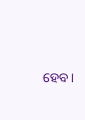ହେବ।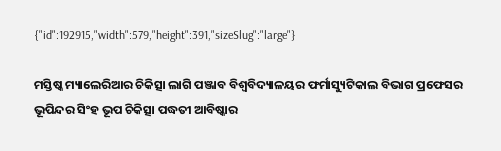{"id":192915,"width":579,"height":391,"sizeSlug":"large"}

ମସ୍ତିଷ୍କ ମ୍ୟାଲେରିଆର ଚିକିତ୍ସା ଲାଗି ପଞ୍ଜାବ ବିଶ୍ୱବିଦ୍ୟାଳୟର ଫର୍ମାସ୍ୟୁଟିକାଲ ବିଭାଗ ପ୍ରଫେସର ଭୂପିନ୍ଦର ସିଂହ ଭୂପ ଚିକିତ୍ସା ପଦ୍ଧତୀ ଆବିଷ୍କାର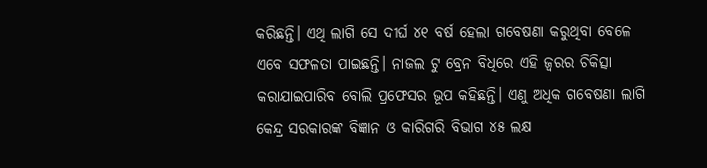କରିଛନ୍ତି। ଏଥି ଲାଗି ସେ ଦୀର୍ଘ ୪୧ ବର୍ଷ ହେଲା ଗବେଷଣା କରୁଥିବା ବେଳେ ଏବେ ସଫଳତା ପାଇଛନ୍ତି। ନାଜଲ ଟୁ ବ୍ରେନ ବିଧିରେ ଏହି ଜ୍ୱରର ଚିକିତ୍ସା କରାଯାଇପାରିବ ବୋଲି ପ୍ରଫେସର ଭୂପ କହିଛନ୍ତି। ଏଣୁ ଅଧିକ ଗବେଷଣା ଲାଗି କେନ୍ଦ୍ର ସରକାରଙ୍କ ବିଜ୍ଞାନ ଓ କାରିଗରି ବିଭାଗ ୪୫ ଲକ୍ଷ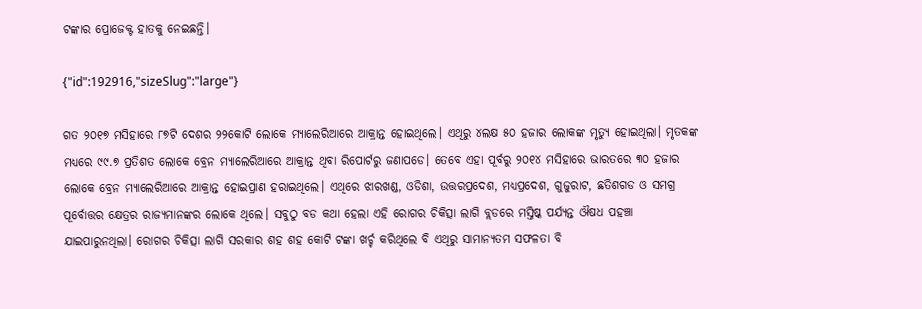ଟଙ୍କାର ପ୍ରୋଜେକ୍ଟ ହାତକୁ ନେଇଛନ୍ତି।

{"id":192916,"sizeSlug":"large"}

ଗତ ୨୦୧୭ ମସିହାରେ ୮୭ଟି ଦେଶର ୨୨କୋଟି ଲୋକେ ମ୍ୟାଲେରିଆରେ ଆକ୍ରାନ୍ତ ହୋଇଥିଲେ। ଏଥିରୁ ୪ଲକ୍ଷ ୫୦ ହଜାର ଲୋକଙ୍କ ମୃତ୍ୟୁ ହୋଇଥିଲା। ମୃତକଙ୍କ ମଧ୍ୟରେ ୯୯.୭ ପ୍ରତିଶତ ଲୋକେ ବ୍ରେନ ମ୍ୟାଲେରିଆରେ ଆକ୍ରାନ୍ତ ଥିବା ରିପୋର୍ଟରୁ ଜଣାପଡେ। ତେବେ ଏହା ପୂର୍ବରୁ ୨୦୧୪ ମସିହାରେ ଭାରତରେ ୩୦ ହଜାର ଲୋକେ ବ୍ରେନ ମ୍ୟାଲେରିଆରେ ଆକ୍ରାନ୍ତ ହୋଇପ୍ରାଣ ହରାଇଥିଲେ। ଏଥିରେ ଝାରଖଣ୍ଡ, ଓଡିଶା, ଉତ୍ତରପ୍ରଦେଶ, ମଧ୍ୟପ୍ରଦେଶ, ଗୁଜୁରାଟ, ଛତିଶଗଡ ଓ ସମଗ୍ର ପୂର୍ବୋତ୍ତର କ୍ଷେତ୍ରର ରାଜ୍ୟମାନଙ୍କର ଲୋକେ ଥିଲେ। ସବୁଠୁ ବଡ କଥା ହେଲା ଏହି ରୋଗର ଚିକିତ୍ସା ଲାଗି ବ୍ଲଡରେ ମସ୍ତିଷ୍କ ପର୍ଯ୍ୟନ୍ତ ଔଷଧ ପହଞ୍ଚା ଯାଇପାରୁନଥିଲା। ରୋଗର ଚିକିତ୍ସା ଲାଗି ସରକାର ଶହ ଶହ କୋଟି ଟଙ୍କା ଖର୍ଚ୍ଚ କରିଥିଲେ ବି ଏଥିରୁ ସାମାନ୍ୟତମ ସଫଳତା ବି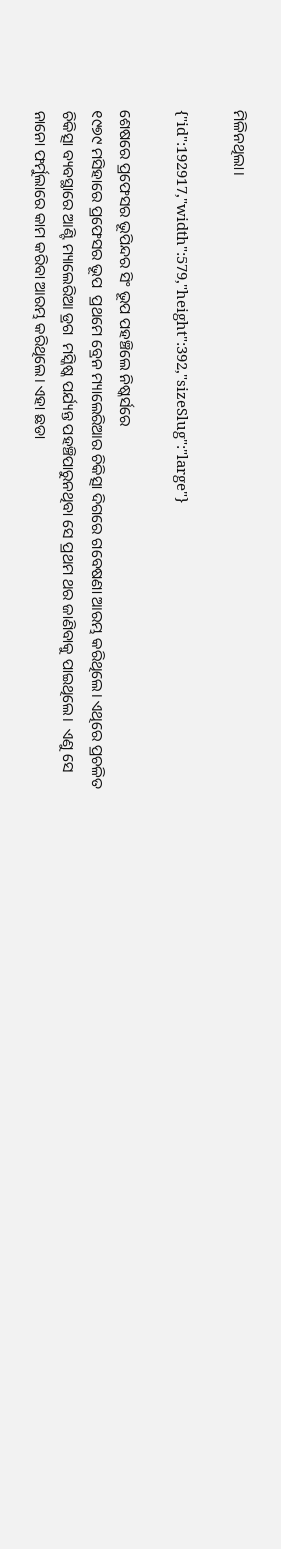ମିଳିନଥିଲା।

{"id":192917,"width":579,"height":392,"sizeSlug":"large"}

ଶେଷରେ ପ୍ରଫେସର ଭୂପିନ୍ଦର ସିଂ ଭୂପ ପହଞ୍ଚିଲେ ନିଷ୍କର୍ସରେ
୧୯୭୯ ମସିହାରେ ପ୍ରଫେସର ଭୂପ  ପ୍ରଥମେ ବ୍ରେନ ମ୍ୟାଲେରିଆର ଚିକିତ୍ସା ଦିଗରେ ଗବେଷଣା ଆରମ୍ଭ କରିଥିଲେ। ଏଥିରେ ପ୍ରଚଳିତ ଚିକିତ୍ସା ବ୍ୟବସ୍ଥାରେ ଆଣ୍ଟି ମ୍ୟାଲେରିଆ ଡ୍ରଗ  ମସ୍କିଷ୍କ ପର୍ଯ୍ୟନ୍ତ ପହଞ୍ଚିପାରୁନଥିବା ସେ ପ୍ରଥମ ଥର ଜାଣିବାକୁ ପାଇଥିଲେ।  ଏଣୁ ସେ ନାନୋ ଫର୍ମୁଲାରେ କାମ କରିବା ଆରମ୍ଭ କରିଥିଲେ। ଏହା ଛଡା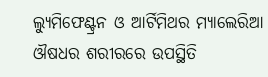ଲ୍ୟୁମିଫେଣ୍ଟ୍ରନ ଓ ଆର୍ଟିମିଥର ମ୍ୟାଲେରିଆ ଔଷଧର ଶରୀରରେ ଉପସ୍ଥିତି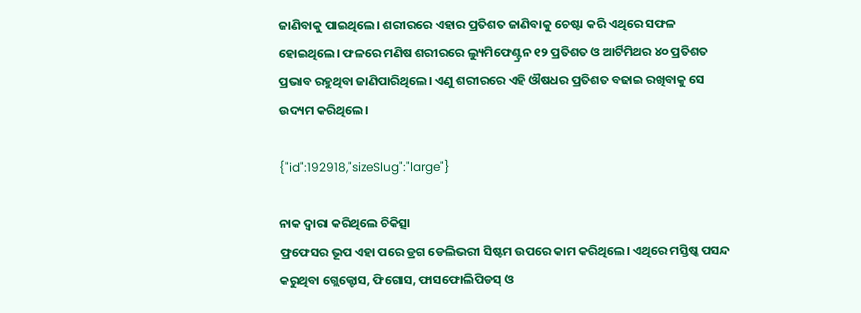ଜାଣିବାକୁ ପାଇଥିଲେ। ଶରୀରରେ ଏହାର ପ୍ରତିଶତ ଜାଣିବାକୁ ଚେଷ୍ଟା କରି ଏଥିରେ ସଫଳ ହୋଇଥିଲେ। ଫଳରେ ମଣିଷ ଶରୀରରେ ଲ୍ୟୁମିଫେଣ୍ଟ୍ରନ ୧୨ ପ୍ରତିଶତ ଓ ଆର୍ଟିମିଥର ୪୦ ପ୍ରତିଶତ ପ୍ରଭାବ ରହୁଥିବା ଜାଣିପାରିଥିଲେ। ଏଣୁ ଶରୀରରେ ଏହି ଔଷଧର ପ୍ରତିଶତ ବଢାଇ ରଖିବାକୁ ସେ ଉଦ୍ୟମ କରିଥିଲେ।

{"id":192918,"sizeSlug":"large"}

ନାକ ଦ୍ୱାରା କରିଥିଲେ ଚିକିତ୍ସା
ଫ୍ରଫେସର ଭୂପ ଏହା ପରେ ଡ୍ରଗ ଡେଲିଭରୀ ସିଷ୍ଟମ ଉପରେ କାମ କରିଥିଲେ। ଏଥିରେ ମସ୍ତିଷ୍କ ପସନ୍ଦ କରୁଥିବା ଗ୍ଲେକ୍ଟୋସ, ଫିଗୋସ, ଫାସଫୋଲିପିଡସ୍ ଓ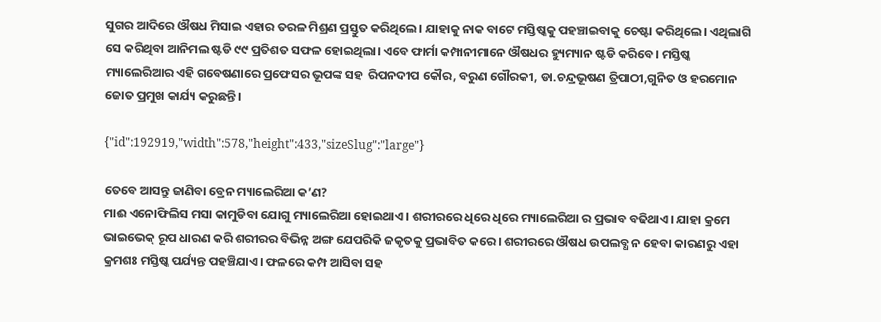ସୁଗର ଆଦିରେ ଔଷଧ ମିସାଇ ଏହାର ତରଳ ମିଶ୍ରଣ ପ୍ରସ୍ତୁତ କରିଥିଲେ। ଯାହାକୁ ନାକ ବାଟେ ମସ୍ତିଷ୍କକୁ ପହଞ୍ଚାଇବାକୁ ଚେଷ୍ଟା କରିଥିଲେ। ଏଥିଲାଗି ସେ କରିଥିବା ଆନିମଲ ଷ୍ଟଡି ୯୯ ପ୍ରତିଶତ ସଫଳ ହୋଇଥିଲା। ଏବେ ଫାର୍ମା କମ୍ପାନୀମାନେ ଔଷଧର ହ୍ୟୁମ୍ୟାନ ଷ୍ଟଡି କରିବେ। ମସ୍ତିଷ୍କ ମ୍ୟାଲେରିଆର ଏହି ଗବେଷଣାରେ ପ୍ରଫେସର ଭୂପଙ୍କ ସହ  ରିପନଦୀପ କୌର, ବରୁଣ ଗୌରକୀ, ଡା.ଚନ୍ଦ୍ରଭୂଷଣ ତ୍ରିପାଠୀ,ଗୁନିତ ଓ ହରମୋନ ଜୋତ ପ୍ରମୁଖ କାର୍ଯ୍ୟ କରୁଛନ୍ତି।

{"id":192919,"width":578,"height":433,"sizeSlug":"large"}

ତେବେ ଆସନ୍ତୁ ଜାଣିବା ବ୍ରେନ ମ୍ୟାଲେରିଆ କ’ଣ?
ମାଈ ଏନୋଫିଲିସ ମସା କାମୁଡିବା ଯୋଗୁ ମ୍ୟାଲେରିଆ ହୋଇଥାଏ। ଶରୀରରେ ଧିରେ ଧିରେ ମ୍ୟାଲେରିଆ ର ପ୍ରଭାବ ବଢିଥାଏ। ଯାହା କ୍ରମେ ଭାଇଭେକ୍ ରୂପ ଧାରଣ କରି ଶରୀରର ବିଭିନ୍ନ ଅଙ୍ଗ ଯେପରିକି ଜକୃତକୁ ପ୍ରଭାବିତ କରେ। ଶରୀରରେ ଔଷଧ ଉପଲବ୍ଧ ନ ହେବା କାରଣରୁ ଏହା କ୍ରମଶଃ ମସ୍ତିଷ୍କ ପର୍ଯ୍ୟନ୍ତ ପହଞ୍ଚିଯାଏ। ଫଳରେ କମ୍ପ ଆସିବା ସହ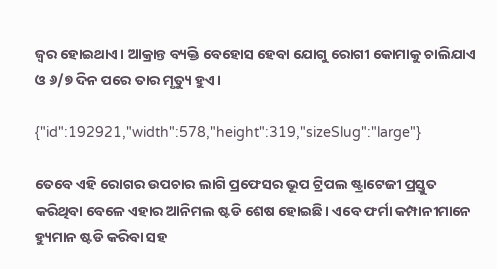ଜ୍ୱର ହୋଇଥାଏ। ଆକ୍ରାନ୍ତ ବ୍ୟକ୍ତି ବେହୋସ ହେବା ଯୋଗୁ ରୋଗୀ କୋମାକୁ ଚାଲିଯାଏ ଓ ୬/୭ ଦିନ ପରେ ତାର ମୃତ୍ୟୁ ହୁଏ।

{"id":192921,"width":578,"height":319,"sizeSlug":"large"}

ତେବେ ଏହି ରୋଗର ଉପଚାର ଲାଗି ପ୍ରଫେସର ଭୂପ ଟ୍ରିପଲ ଷ୍ଟ୍ରାଟେଜୀ ପ୍ରସ୍ତୁତ କରିଥିବା ବେଳେ ଏହାର ଆନିମଲ ଷ୍ଟଡି ଶେଷ ହୋଇଛି। ଏବେ ଫର୍ମା କମ୍ପାନୀମାନେ ହ୍ୟୁମାନ ଷ୍ଟଡି କରିବା ସହ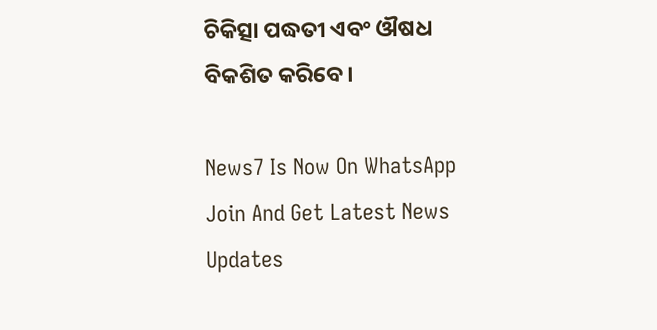ଚିକିତ୍ସା ପଦ୍ଧତୀ ଏବଂ ଔଷଧ ବିକଶିତ କରିବେ।

News7 Is Now On WhatsApp Join And Get Latest News Updates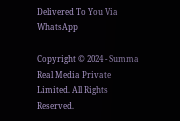Delivered To You Via WhatsApp

Copyright © 2024 - Summa Real Media Private Limited. All Rights Reserved.